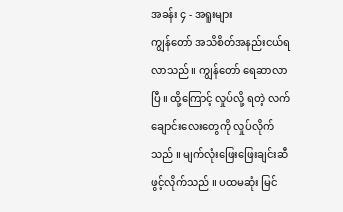အခန်း ၄ - အရူးများ
ကျွန်တော် အသိစိတ်အနည်းငယ်ရလာသည် ။ ကျွန်တော် ရေဆာလာပြီ ။ ထို့ကြောင့် လှုပ်လို့ ရတဲ့ လက်ချောင်းလေးတွေကို လှုပ်လိုက်သည် ။ မျက်လုံးဖြေးဖြေးချင်းဆီ ဖွင့်လိုက်သည် ။ ပထမဆုံး မြင်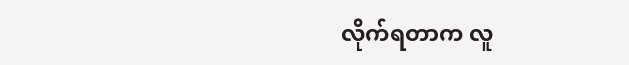လိုက်ရတာက လူ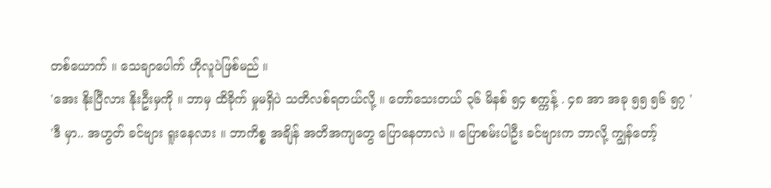တစ်ယောက် ။ သေချာပေါက် ဟိုလူပဲဖြစ်မည် ။
'အေး နိုးပြီလား နိုးဦးမှကို ။ ဘာမှ ထိခိုက် မှုမရှိပဲ သတိလစ်ရတယ်လို့ ။ တော်သေးတယ် ၃၆ မိနစ် ၅၄ စက္ကန့် . ၄၈ အာ အခု ၅၅ ၅၆ ၅၇ '
'ဒီ မှာ.. အဟွတ် ခင်ဗျား ရူးနေလား ။ ဘာကိစ္စ အချိန် အတိအကျတွေ ပြောနေတာလဲ ။ ပြောစမ်းပါဦး ခင်ဗျားက ဘာလို့ ကျွန်တော့်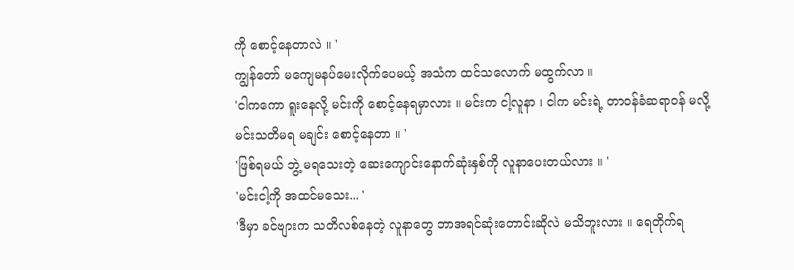ကို စောင့်နေတာလဲ ။ '
ကျွန်တော် မကျေမနပ်မေးလိုက်ပေမယ့် အသံက ထင်သလောက် မထွက်လာ ။
'ငါကကော ရူးနေလို့ မင်းကို စောင့်နေရမှာလား ။ မင်းက ငါ့လူနာ ၊ ငါက မင်းရဲ့ တာ၀န်ခံဆရာ၀န် မလို့မင်းသတိမရ မချင်း စောင့်နေတာ ။ '
'ဖြစ်ရမယ် ဘွဲ့ မရသေးတဲ့ ဆေးကျောင်းနောက်ဆုံးနှစ်ကို လူနာပေးတယ်လား ။ '
'မင်းငါ့ကို အထင်မသေး... '
'ဒီမှာ ခင်ဗျားက သတိလစ်နေတဲ့ လူနာတွေ ဘာအရင်ဆုံးတောင်းဆိုလဲ မသိဘူးလား ။ ရေတိုက်ရ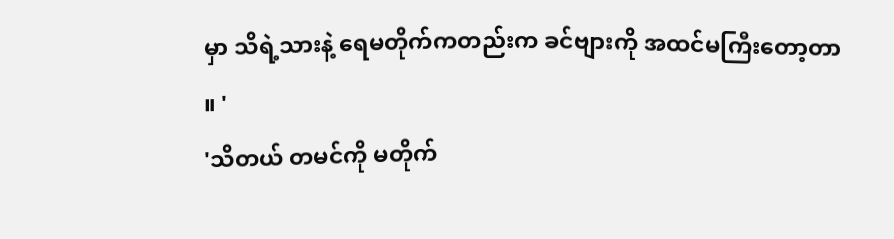မှာ သိရဲ့သားနဲ့ ရေမတိုက်ကတည်းက ခင်ဗျားကို အထင်မကြီးတော့တာ ။ '
'သိတယ် တမင်ကို မတိုက်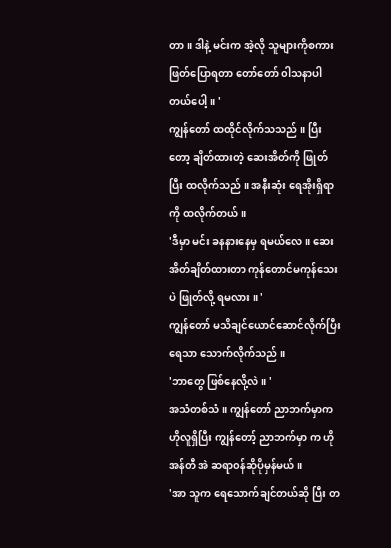တာ ။ ဒါနဲ့ မင်းက အဲ့လို သူများကိုစကား ဖြတ်ပြောရတာ တော်တော် ၀ါသနာပါတယ်ပေါ့ ။ '
ကျွန်တော် ထထိုင်လိုက်သသည် ။ ပြီးတော့ ချိတ်ထားတဲ့ ဆေးအိတ်ကို ဖြုတ်ပြီး ထလိုက်သည် ။ အနီးဆုံး ရေအိုးရှိရာကို ထလိုက်တယ် ။
'ဒီမှာ မင်း ခနနားနေမှ ရမယ်လေ ။ ဆေးအိတ်ချိတ်ထားတာ ကုန်တောင်မကုန်သေးပဲ ဖြုတ်လို့ ရမလား ။ '
ကျွန်တော် မသိချင်ယောင်ဆောင်လိုက်ပြီးရေသာ သောက်လိုက်သည် ။
'ဘာတွေ ဖြစ်နေလို့လဲ ။ '
အသံတစ်သံ ။ ကျွန်တော် ညာဘက်မှာက ဟိုလူရှိပြီး ကျွန်တော့် ညာဘက်မှာ က ဟိုအန်တီ အဲ ဆရာ၀န်ဆိုပိုမှန်မယ် ။
'အာ သူက ရေသောက်ချင်တယ်ဆို ပြီး တ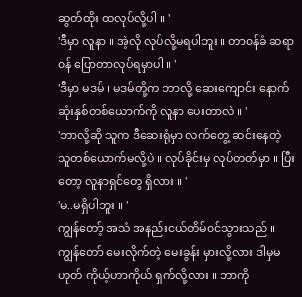ဆွတ်ထိုး ထလုပ်လို့ပါ ။ '
'ဒီမှာ လူနာ ။ အဲ့လို လုပ်လို့မရပါဘူး ။ တာ၀န်ခံ ဆရာ၀န် ပြောတာလုပ်ရမှာပါ ။ '
'ဒီမှာ မဒမ် ၊ မဒမ်တို့က ဘာလို့ ဆေးကျောင်း နောက်ဆုံးနှစ်တစ်ယောက်ကို လူနာ ပေးတာလဲ ။ '
'ဘာလို့ဆို သူက ဒီဆေးရုံမှာ လက်တွေ့ ဆင်းနေတဲ့ သူတစ်ယောက်မလို့ပဲ ။ လုပ်ခိုင်းမှ လုပ်တတ်မှာ ။ ပြီးတော့ လူနာရှင်တွေ ရှိလား ။ '
'မ..မရှိပါဘူး ။ '
ကျွန်တော့် အသံ အနည်းငယ်တိမ်၀င်သွားသည် ။ ကျွန်တော် မေးလိုက်တဲ့ မေးခွန်း မှားလို့လား ဒါမှမဟုတ် ကိုယ့်ဟာကိုယ် ရှက်လို့လား ။ ဘာကို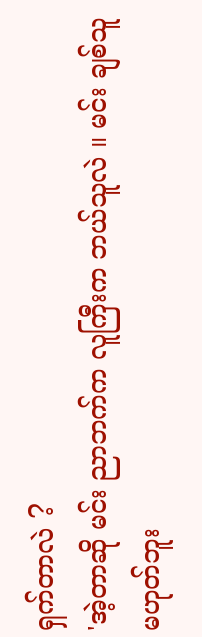ရှက်တာလဲ ?
'အဲ့တာဆို မင်း ညာဘက်က လူကြီးက ဘယ်သူလဲ ။ မင်း ချစ်သူမဟုတ်ဘူး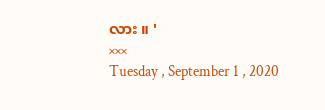လား ။ '
×××
Tuesday , September 1 , 2020